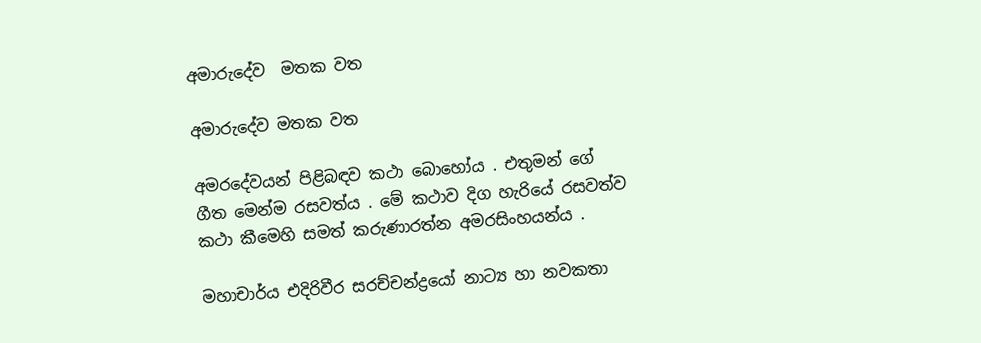අමාරුදේව  මතක වත

අමාරුදේව මතක වත

අමරදේවයන් පිළිබඳව කථා බොහෝය . එතුමන් ගේ ගීත මෙන්ම රසවත්ය . මේ කථාව දිග හැරියේ රසවත්ව කථා කීමෙහි සමත් කරුණාරත්න අමරසිංහයන්ය .

මහාචාර්ය එදිරිවීර සරච්චන්ද්‍රයෝ නාට්‍ය හා නවකතා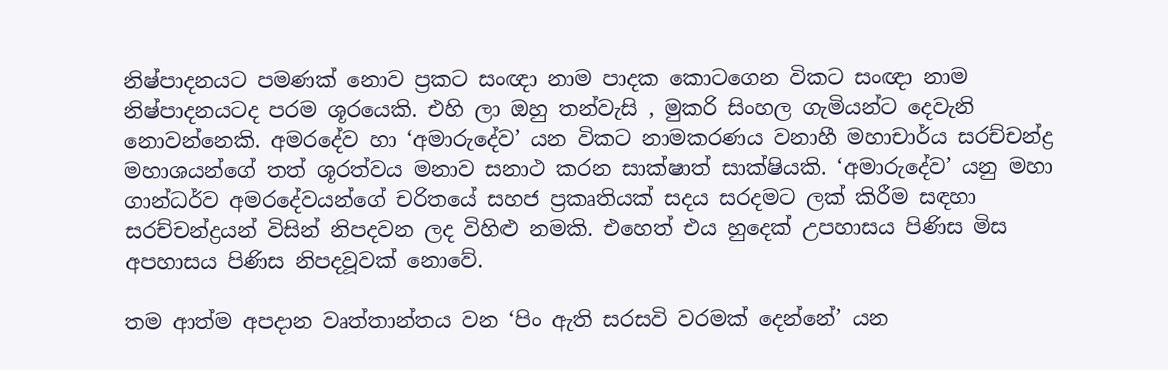නිෂ්පාදනයට පමණක් නොව ප්‍රකට සංඥා නාම පාදක කොටගෙන විකට සංඥා නාම නිෂ්පාදනයටද පරම ශූරයෙකි. එහි ලා ඔහු තන්වැසි , මුකරි සිංහල ගැමියන්ට දෙවැනි නොවන්නෙකි. අමරදේව හා ‘අමාරුදේව’ යන විකට නාමකරණය වනාහී මහාචාර්ය සරච්චන්ද්‍ර මහාශයන්ගේ තත් ශූරත්වය මනාව සනාථ කරන සාක්ෂාත් සාක්ෂියකි. ‘අමාරුදේව’ යනු මහා ගාන්ධර්ව අමරදේවයන්ගේ චරිතයේ සහජ ප්‍රකෘතියක් සදය සරදමට ලක් කිරීම සඳහා සරච්චන්ද්‍රයන් විසින් නිපදවන ලද විහිළු නමකි. එහෙත් එය හුදෙක් උපහාසය පිණිස මිස අපහාසය පිණිස නිපදවූවක් නොවේ.

තම ආත්ම අපදාන වෘත්තාන්තය වන ‘පිං ඇති සරසවි වරමක් දෙන්නේ’ යන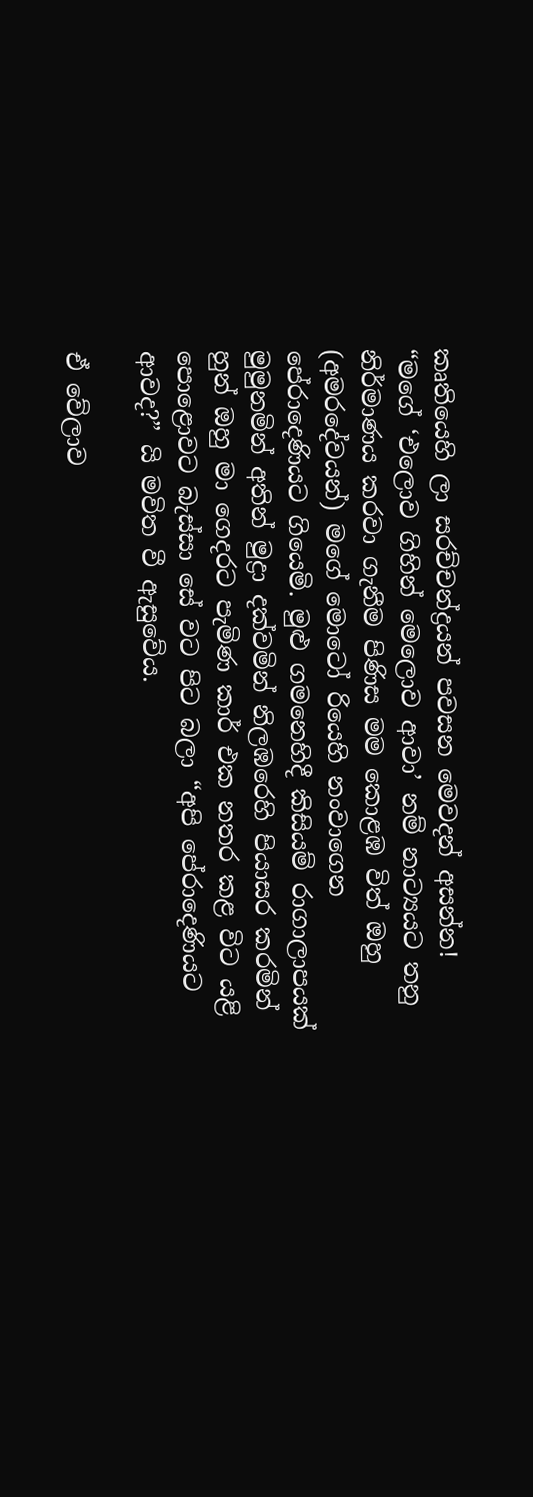කෘතියෙහි ලා සරච්චන්ද්‍රයන් පවසන මෙවදන් අසන්න!
“මගේ ‘එලොව ගිහින් මෙලොව ආවා’ නම් නාට්‍යයට තනු නිර්මාණය කරවා ගැනීම පිණිස මම කොළඹ විත් ඔහු (අමරදේවයන්) මගේ මොටෝ රියෙහි නංවාගෙන පේරාදෙණියට ගියෙමි. මුළු ගමනෙහිදී කිසියම් රාගාලාපයක් මුමුනමින් අතින් මුද්‍රා දක්වමින් නිලඹරෙහි පියාසර කරමින් හුන් ඔහු මා ගෙදරට පැමිණ කාර් එක නතර කළ විට යළි පොළොවට බැස්සා සේ වට පිට බලා “අපි පේරාදෙණියට ආවද?” යි මවිත වී ඇසුවේය.

ඒ වේලාව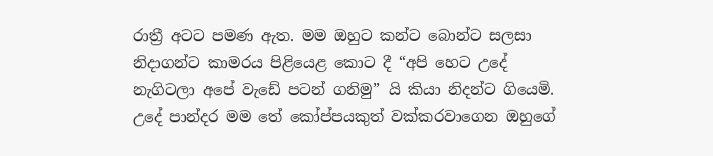රාත්‍රී අටට පමණ ඇත. මම ඔහුට කන්ට බොන්ට සලසා නිදාගන්ට කාමරය පිළියෙළ කොට දී “අපි හෙට උදේ නැගිටලා අපේ වැඩේ පටන් ගනිමු” යි කියා නිදන්ට ගියෙමි. උදේ පාන්දර මම තේ කෝප්පයකුත් වක්කරවාගෙන ඔහුගේ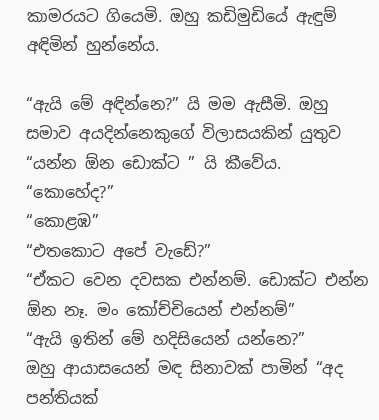කාමරයට ගියෙමි. ඔහු කඩිමුඩියේ ඇඳුම් අඳිමින් හුන්නේය.

“ඇයි මේ අඳින්නෙ?” යි මම ඇසීමි. ඔහු සමාව අයදින්නෙකුගේ විලාසයකින් යුතුව “යන්න ඕන ඩොක්ට ” යි කීවේය.
“කොහේද?”
“කොළඹ”
“එතකොට අපේ වැඩේ?”
“ඒකට වෙන දවසක එන්නම්. ඩොක්ට එන්න ඕන නෑ. මං කෝච්චියෙන් එන්නම්”
“ඇයි ඉතින් මේ හදිසියෙන් යන්නෙ?”
ඔහු ආයාසයෙන් මඳ සිනාවක් පාමින් “අද පන්තියක්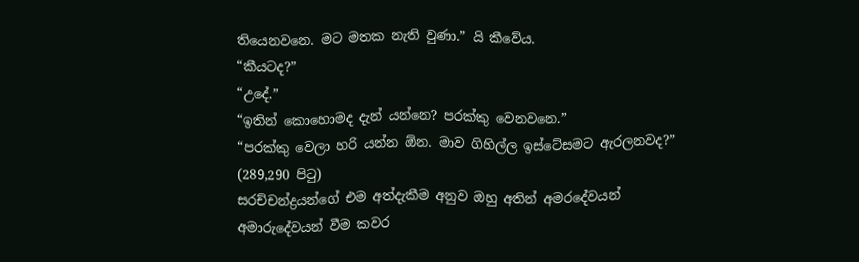තියෙනවනෙ. මට මතක නැති වුණා.” යි කීවේය.
“කීයටද?”
“උදේ.”
“ඉතින් කොහොමද දැන් යන්නෙ? පරක්කු වෙනවනෙ.”
“පරක්කු වෙලා හරි යන්න ඕන. මාව ගිහිල්ල ඉස්ටේසමට ඇරලනවද?”
(289,290 පිටු)
සරච්චන්ද්‍රයන්ගේ එම අත්දැකීම අනුව ඔහු අතින් අමරදේවයන්
අමාරුදේවයන් වීම කවර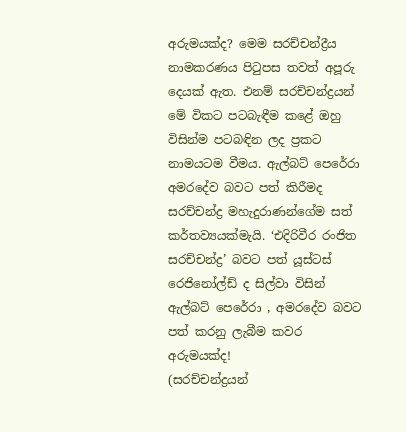අරුමයක්ද? මෙම සරච්චන්ද්‍රීය නාමකරණය පිටුපස තවත් අපූරු දෙයක් ඇත. එනම් සරච්චන්ද්‍රයන් මේ විකට පටබැඳීම කළේ ඔහු විසින්ම පටබඳින ලද ප්‍රකට නාමයටම වීමය. ඇල්බට් පෙරේරා අමරදේව බවට පත් කිරීමද සරච්චන්ද්‍ර මහැදුරාණන්ගේම සත් කර්තව්‍යයක්මැයි. ‘එදිරිවීර රංජිත සරච්චන්ද්‍ර’ බවට පත් යූස්ටස් රෙජිනෝල්ඩ් ද සිල්වා විසින් ඇල්බට් පෙරේරා , අමරදේව බවට පත් කරනු ලැබීම කවර අරුමයක්ද!
(සරච්චන්ද්‍රයන්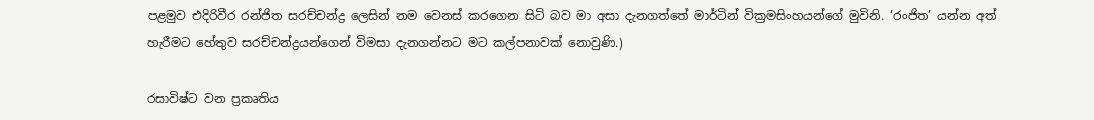පළමුව එදිරිවීර රන්ජිත සරච්චන්ද්‍ර ලෙසින් නම වෙනස් කරගෙන සිටි බව මා අසා දැනගත්තේ මාර්ටින් වික්‍රමසිංහයන්ගේ මුවිනි. ‘රංජිත’ යන්න අත් හැරීමට හේතුව සරච්චන්ද්‍රයන්ගෙන් විමසා දැනගන්නට මට කල්පනාවක් නොවුණි.)

රසාවිෂ්ට වන ප්‍රකෘතිය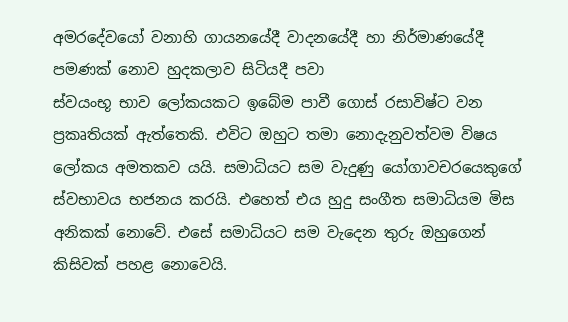අමරදේවයෝ වනාහි ගායනයේදී වාදනයේදී හා නිර්මාණයේදී පමණක් නොව හුදකලාව සිටියදී පවා
ස්වයංභූ භාව ලෝකයකට ඉබේම පාවී ගොස් රසාවිෂ්ට වන ප්‍රකෘතියක් ඇත්තෙකි. එවිට ඔහුට තමා නොදැනුවත්වම විෂය ලෝකය අමතකව යයි. සමාධියට සම වැදුණු යෝගාවචරයෙකුගේ ස්වභාවය භජනය කරයි. එහෙත් එය හුදු සංගීත සමාධියම මිස අනිකක් නොවේ. එසේ සමාධියට සම වැදෙන තුරු ඔහුගෙන් කිසිවක් පහළ නොවෙයි.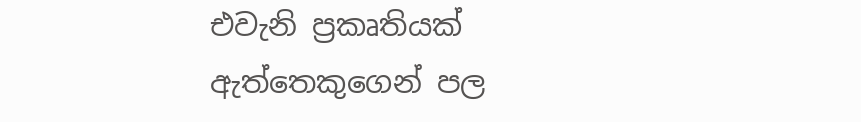එවැනි ප්‍රකෘතියක් ඇත්තෙකුගෙන් පල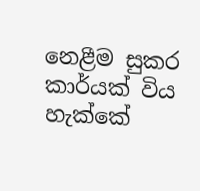නෙළීම සුකර කාර්යක් විය හැක්කේ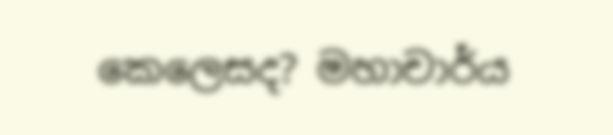කෙලෙසද? මහාචාර්ය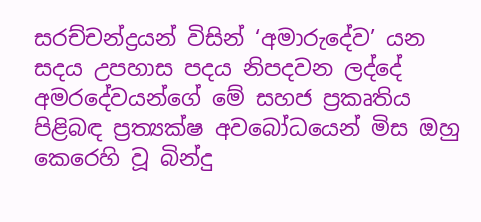සරච්චන්ද්‍රයන් විසින් ‘අමාරුදේව’ යන සදය උපහාස පදය නිපදවන ලද්දේ අමරදේවයන්ගේ මේ සහජ ප්‍රකෘතිය පිළිබඳ ප්‍රත්‍යක්ෂ අවබෝධයෙන් මිස ඔහු කෙරෙහි වූ බින්දු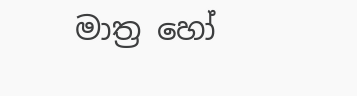මාත්‍ර හෝ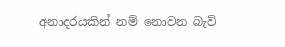අනාදරයකින් නම් නොවන බැව්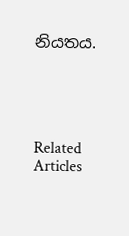නියතය.





Related Articles